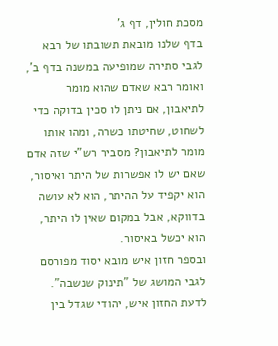מסכת חולין, דף ג'
בדף שלנו מובאת תשובתו של רבא לגבי סתירה שמופיעה במשנה בדף ב', ואומר רבא שאדם שהוא מומר לתיאבון, אם ניתן לו סכין בדוקה כדי לשחוט, שחיטתו כשרה, ומהו אותו מומר לתיאבון? מסביר רש"י שזה אדם שאם יש לו אפשרות של היתר ואיסור, הוא יקפיד על ההיתר, הוא לא עושה בדווקא, אבל במקום שאין לו היתר, הוא יכשל באיסור.
ובספר חזון איש מובא יסוד מפורסם לגבי המושג של "תינוק שנשבה". לדעת החזון איש, יהודי שגדל בין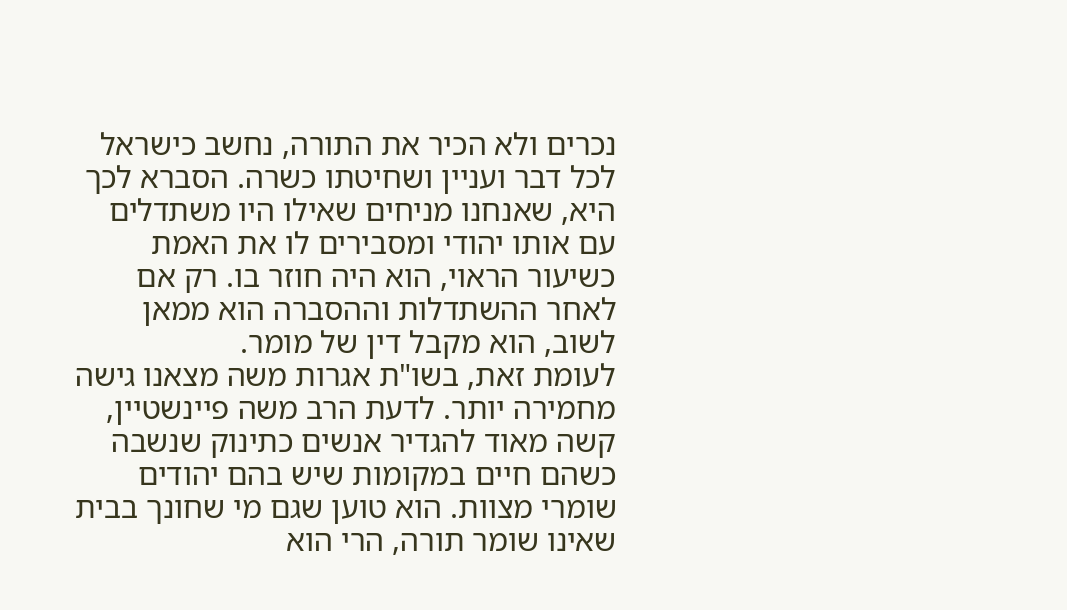נכרים ולא הכיר את התורה, נחשב כישראל לכל דבר ועניין ושחיטתו כשרה. הסברא לכך היא, שאנחנו מניחים שאילו היו משתדלים עם אותו יהודי ומסבירים לו את האמת כשיעור הראוי, הוא היה חוזר בו. רק אם לאחר ההשתדלות וההסברה הוא ממאן לשוב, הוא מקבל דין של מומר.
לעומת זאת, בשו"ת אגרות משה מצאנו גישה מחמירה יותר. לדעת הרב משה פיינשטיין, קשה מאוד להגדיר אנשים כתינוק שנשבה כשהם חיים במקומות שיש בהם יהודים שומרי מצוות. הוא טוען שגם מי שחונך בבית שאינו שומר תורה, הרי הוא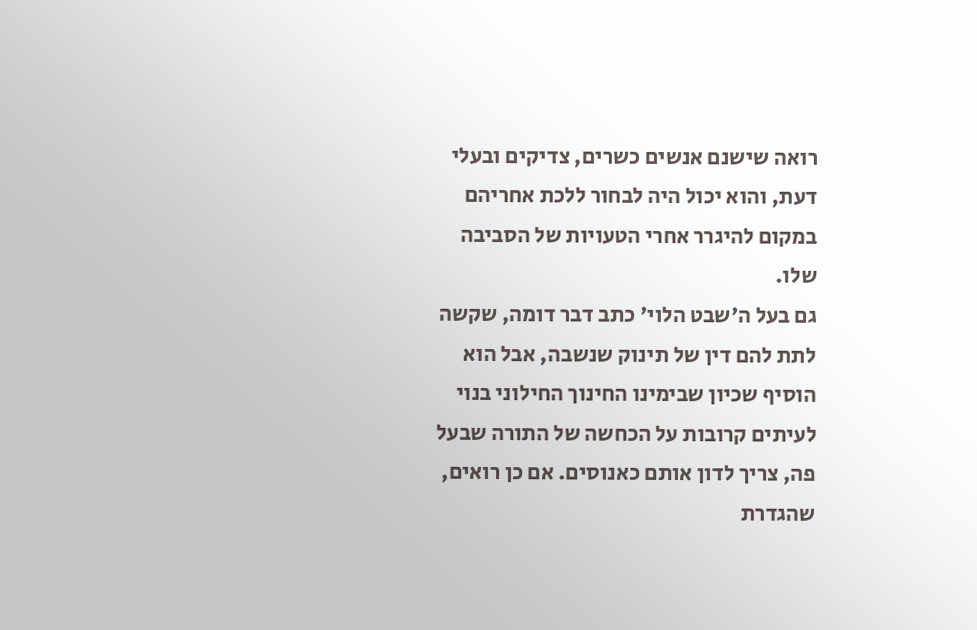רואה שישנם אנשים כשרים, צדיקים ובעלי דעת, והוא יכול היה לבחור ללכת אחריהם במקום להיגרר אחרי הטעויות של הסביבה שלו.
גם בעל ה'שבט הלוי' כתב דבר דומה, שקשה לתת להם דין של תינוק שנשבה, אבל הוא הוסיף שכיון שבימינו החינוך החילוני בנוי לעיתים קרובות על הכחשה של התורה שבעל פה, צריך לדון אותם כאנוסים. אם כן רואים, שהגדרת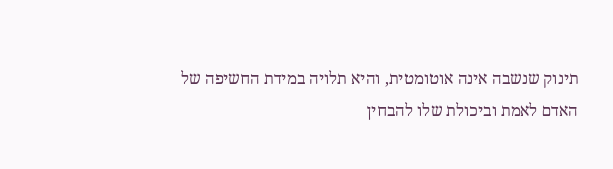תינוק שנשבה אינה אוטומטית, והיא תלויה במידת החשיפה של האדם לאמת וביכולת שלו להבחין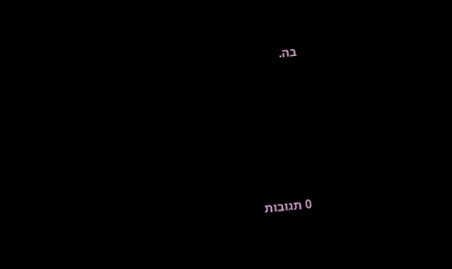בה.







0 תגובות